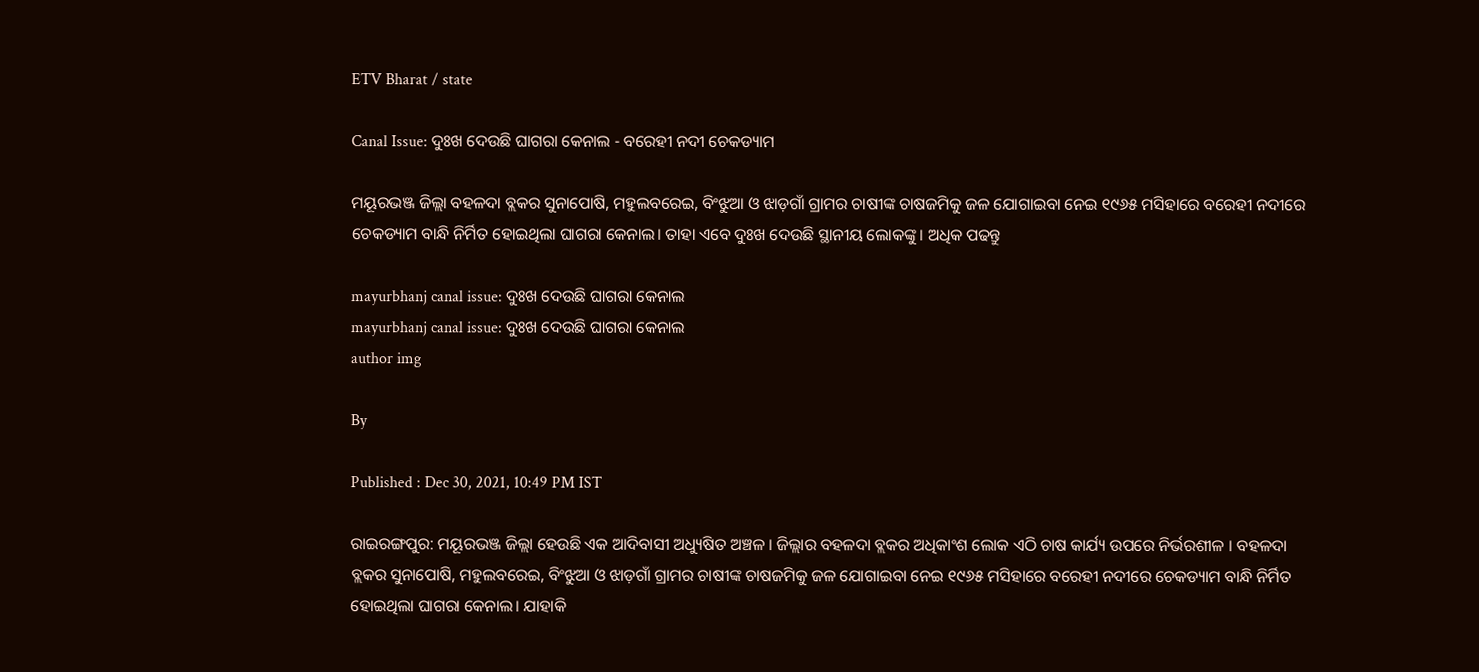ETV Bharat / state

Canal Issue: ଦୁଃଖ ଦେଉଛି ଘାଗରା କେନାଲ - ବରେହୀ ନଦୀ ଚେକଡ୍ୟାମ

ମୟୂରଭଞ୍ଜ ଜିଲ୍ଲା ବହଳଦା ବ୍ଲକର ସୁନାପୋଷି, ମହୁଲବରେଇ, ବିଂଝୁଆ ଓ ଝାଡ଼ଗାଁ ଗ୍ରାମର ଚାଷୀଙ୍କ ଚାଷଜମିକୁ ଜଳ ଯୋଗାଇବା ନେଇ ୧୯୬୫ ମସିହାରେ ବରେହୀ ନଦୀରେ ଚେକଡ୍ୟାମ ବାନ୍ଧି ନିର୍ମିତ ହୋଇଥିଲା ଘାଗରା କେନାଲ। ତାହା ଏବେ ଦୁଃଖ ଦେଉଛି ସ୍ଥାନୀୟ ଲୋକଙ୍କୁ । ଅଧିକ ପଢନ୍ତୁ

mayurbhanj canal issue: ଦୁଃଖ ଦେଉଛି ଘାଗରା କେନାଲ
mayurbhanj canal issue: ଦୁଃଖ ଦେଉଛି ଘାଗରା କେନାଲ
author img

By

Published : Dec 30, 2021, 10:49 PM IST

ରାଇରଙ୍ଗପୁର: ମୟୂରଭଞ୍ଜ ଜିଲ୍ଲା ହେଉଛି ଏକ ଆଦିବାସୀ ଅଧ୍ୟୁଷିତ ଅଞ୍ଚଳ । ଜିଲ୍ଲାର ବହଳଦା ବ୍ଲକର ଅଧିକାଂଶ ଲୋକ ଏଠି ଚାଷ କାର୍ଯ୍ୟ ଉପରେ ନିର୍ଭରଶୀଳ । ବହଳଦା ବ୍ଲକର ସୁନାପୋଷି, ମହୁଲବରେଇ, ବିଂଝୁଆ ଓ ଝାଡ଼ଗାଁ ଗ୍ରାମର ଚାଷୀଙ୍କ ଚାଷଜମିକୁ ଜଳ ଯୋଗାଇବା ନେଇ ୧୯୬୫ ମସିହାରେ ବରେହୀ ନଦୀରେ ଚେକଡ୍ୟାମ ବାନ୍ଧି ନିର୍ମିତ ହୋଇଥିଲା ଘାଗରା କେନାଲ। ଯାହାକି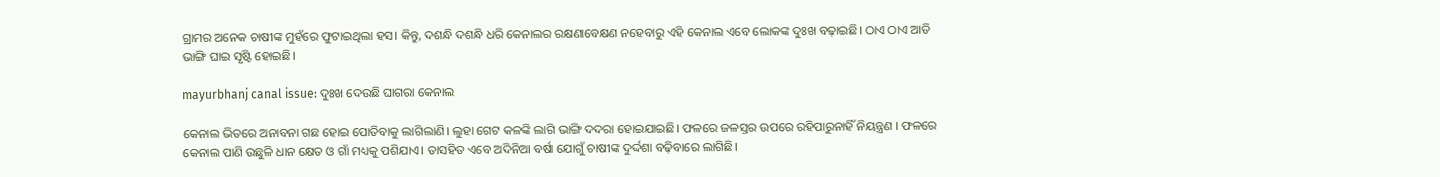ଗ୍ରାମର ଅନେକ ଚାଷୀଙ୍କ ମୁହଁରେ ଫୁଟାଇଥିଲା ହସ। କିନ୍ତୁ, ଦଶନ୍ଧି ଦଶନ୍ଧି ଧରି କେନାଲର ରକ୍ଷଣାବେକ୍ଷଣ ନହେବାରୁ ଏହି କେନାଲ ଏବେ ଲୋକଙ୍କ ଦୁଃଖ ବଢ଼ାଇଛି। ଠାଏ ଠାଏ ଆଡି ଭାଙ୍ଗି ଘାଇ ସୃଷ୍ଟି ହୋଇଛି।

mayurbhanj canal issue: ଦୁଃଖ ଦେଉଛି ଘାଗରା କେନାଲ

କେନାଲ ଭିତରେ ଅନାବନା ଗଛ ହୋଇ ପୋତିବାକୁ ଲାଗିଲାଣି। ଲୁହା ଗେଟ କଳଙ୍କି ଲାଗି ଭାଙ୍ଗି ଦଦରା ହୋଇଯାଇଛି। ଫଳରେ ଜଳସ୍ତର ଉପରେ ରହିପାରୁନାହିଁ ନିୟନ୍ତ୍ରଣ । ଫଳରେ କେନାଲ ପାଣି ଉଛୁଳି ଧାନ କ୍ଷେତ ଓ ଗାଁ ମଧ୍ୟକୁ ପଶିଯାଏ। ତାସହିତ ଏବେ ଅଦିନିଆ ବର୍ଷା ଯୋଗୁଁ ଚାଷୀଙ୍କ ଦୁର୍ଦ୍ଦଶା ବଢ଼ିବାରେ ଲାଗିଛି।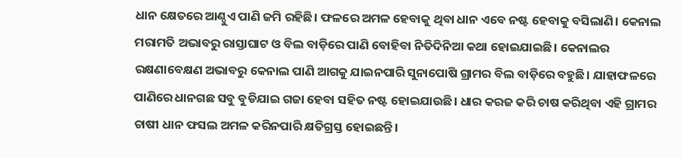ଧାନ କ୍ଷେତରେ ଆଣ୍ଠୁଏ ପାଣି ଜମି ରହିଛି। ଫଳରେ ଅମଳ ହେବାକୁ ଥିବା ଧାନ ଏବେ ନଷ୍ଟ ହେବାକୁ ବସିଲାଣି। କେନାଲ ମରାମତି ଅଭାବରୁ ରାସ୍ତାଘାଟ ଓ ବିଲ ବାଡ଼ିରେ ପାଣି ବୋହିବା ନିତିଦିନିଆ କଥା ହୋଇଯାଇଛି। କେନାଲର ରକ୍ଷଣାବେକ୍ଷଣ ଅଭାବରୁ କେନାଲ ପାଣି ଆଗକୁ ଯାଇନପାରି ସୁନାପୋଷି ଗ୍ରାମର ବିଲ ବାଡ଼ିରେ ବହୁଛି। ଯାହାଫଳରେ ପାଣିରେ ଧାନଗଛ ସବୁ ବୁଡିଯାଇ ଗଜା ହେବା ସହିତ ନଷ୍ଟ ହୋଇଯାଉଛି। ଧାର କରଜ କରି ଚାଷ କରିଥିବା ଏହି ଗ୍ରାମର ଚାଷୀ ଧାନ ଫସଲ ଅମଳ କରିନପାରି କ୍ଷତିଗ୍ରସ୍ତ ହୋଇଛନ୍ତି।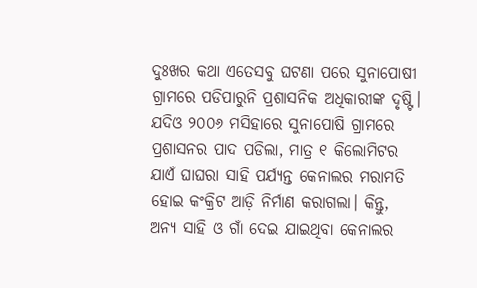ଦୁଃଖର କଥା ଏତେସବୁ ଘଟଣା ପରେ ସୁନାପୋଷୀ ଗ୍ରାମରେ ପଡିପାରୁନି ପ୍ରଶାସନିକ ଅଧିକାରୀଙ୍କ ଦୃଷ୍ଟି। ଯଦିଓ ୨୦୦୬ ମସିହାରେ ସୁନାପୋଷି ଗ୍ରାମରେ ପ୍ରଶାସନର ପାଦ ପଡିଲା, ମାତ୍ର ୧ କିଲୋମିଟର ଯାଏଁ ଘାଘରା ସାହି ପର୍ଯ୍ୟନ୍ତ କେନାଲର ମରାମତି ହୋଇ କଂକ୍ରିଟ ଆଡ଼ି ନିର୍ମାଣ କରାଗଲା। କିନ୍ତୁ, ଅନ୍ୟ ସାହି ଓ ଗାଁ ଦେଇ ଯାଇଥିବା କେନାଲର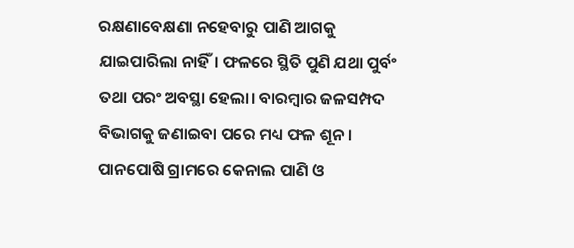ରକ୍ଷଣାବେକ୍ଷଣା ନହେବାରୁ ପାଣି ଆଗକୁ ଯାଇପାରିଲା ନାହିଁ। ଫଳରେ ସ୍ଥିତି ପୁଣି ଯଥା ପୁର୍ବଂ ତଥା ପରଂ ଅବସ୍ଥା ହେଲା। ବାରମ୍ବାର ଜଳସମ୍ପଦ ବିଭାଗକୁ ଜଣାଇବା ପରେ ମଧ୍ୟ ଫଳ ଶୂନ। ପାନପୋଷି ଗ୍ରାମରେ କେନାଲ ପାଣି ଓ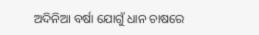ଅଦିନିଆ ବର୍ଷା ଯୋଗୁଁ ଧାନ ଚାଷରେ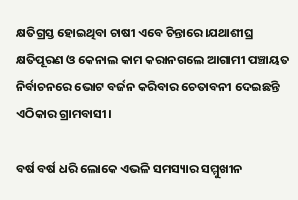କ୍ଷତିଗ୍ରସ୍ତ ହୋଇଥିବା ଚାଷୀ ଏବେ ଚିନ୍ତାରେ।ଯଥାଶୀଘ୍ର କ୍ଷତିପୂରଣ ଓ କେନାଲ କାମ କରାନଗଲେ ଆଗାମୀ ପଞ୍ଚାୟତ ନିର୍ବାଚନରେ ଭୋଟ ବର୍ଜନ କରିବାର ଚେତାବନୀ ଦେଇଛନ୍ତି ଏଠିକାର ଗ୍ରାମବାସୀ।

ବର୍ଷ ବର୍ଷ ଧରି ଲୋକେ ଏଭଳି ସମସ୍ୟାର ସମ୍ମୁଖୀନ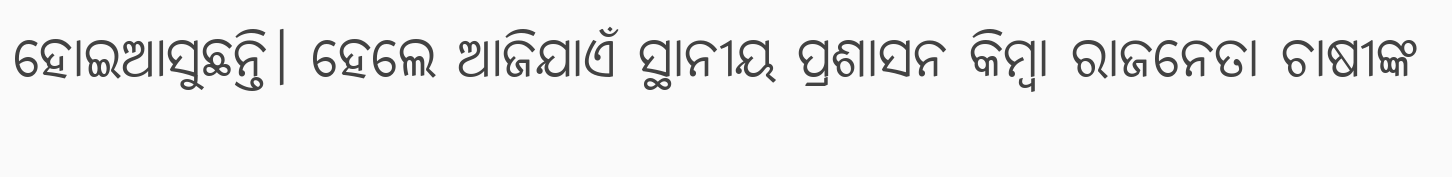ହୋଇଆସୁଛନ୍ତି। ହେଲେ ଆଜିଯାଏଁ ସ୍ଥାନୀୟ ପ୍ରଶାସନ କିମ୍ବା ରାଜନେତା ଚାଷୀଙ୍କ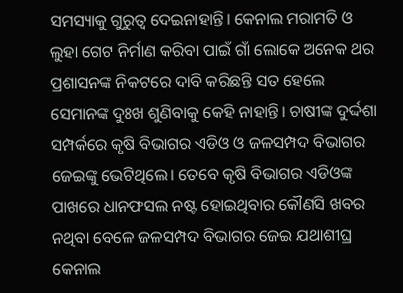ସମସ୍ୟାକୁ ଗୁରୁତ୍ୱ ଦେଇନାହାନ୍ତି। କେନାଲ ମରାମତି ଓ ଲୁହା ଗେଟ ନିର୍ମାଣ କରିବା ପାଇଁ ଗାଁ ଲୋକେ ଅନେକ ଥର ପ୍ରଶାସନଙ୍କ ନିକଟରେ ଦାବି କରିଛନ୍ତି ସତ ହେଲେ ସେମାନଙ୍କ ଦୁଃଖ ଶୁଣିବାକୁ କେହି ନାହାନ୍ତି। ଚାଷୀଙ୍କ ଦୁର୍ଦ୍ଦଶା ସମ୍ପର୍କରେ କୃଷି ବିଭାଗର ଏଡିଓ ଓ ଜଳସମ୍ପଦ ବିଭାଗର ଜେଇଙ୍କୁ ଭେଟିଥିଲେ। ତେବେ କୃଷି ବିଭାଗର ଏଡିଓଙ୍କ ପାଖରେ ଧାନଫସଲ ନଷ୍ଟ ହୋଇଥିବାର କୌଣସି ଖବର ନଥିବା ବେଳେ ଜଳସମ୍ପଦ ବିଭାଗର ଜେଇ ଯଥାଶୀଘ୍ର କେନାଲ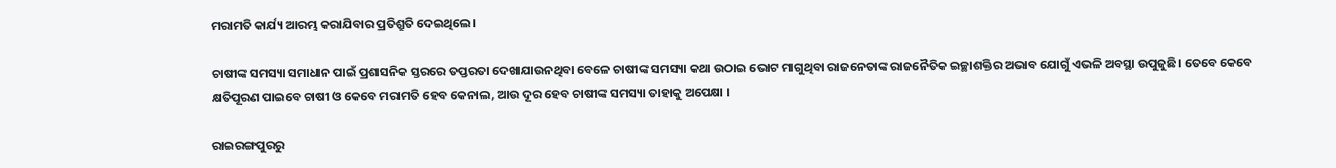ମରାମତି କାର୍ଯ୍ୟ ଆରମ୍ଭ କରାଯିବାର ପ୍ରତିଶ୍ରୁତି ଦେଇଥିଲେ।

ଚାଷୀଙ୍କ ସମସ୍ୟା ସମାଧାନ ପାଇଁ ପ୍ରଶାସନିକ ସ୍ତରରେ ତପ୍ତରତା ଦେଖାଯାଉନଥିବା ବେଳେ ଚାଷୀଙ୍କ ସମସ୍ୟା କଥା ଉଠାଇ ଭୋଟ ମାଗୁଥିବା ରାଜନେତାଙ୍କ ରାଜନୈତିକ ଇଚ୍ଛାଶକ୍ତିର ଅଭାବ ଯୋଗୁଁ ‌ଏଭଳି ଅବସ୍ଥା ଉପୁଜୁଛି। ତେବେ କେବେ କ୍ଷତିପୂରଣ ପାଇବେ ଚାଷୀ ଓ କେବେ ମରାମତି ହେବ କେନାଲ, ଆଉ ଦୂର ହେବ ଚାଷୀଙ୍କ ସମସ୍ୟା ତାହାକୁ ଅପେକ୍ଷା ।

ରାଇରଙ୍ଗପୁରରୁ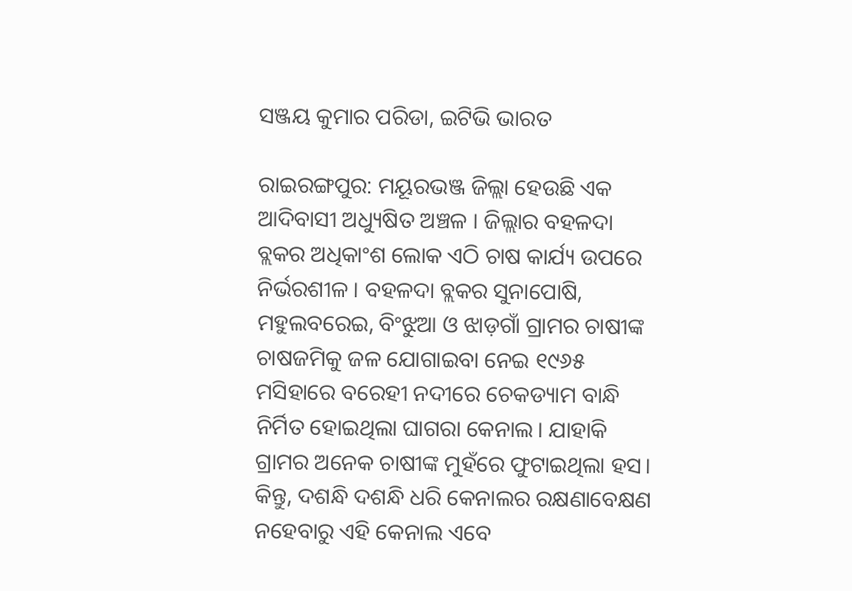ସଞ୍ଜୟ କୁମାର ପରିଡା, ଇଟିଭି ଭାରତ

ରାଇରଙ୍ଗପୁର: ମୟୂରଭଞ୍ଜ ଜିଲ୍ଲା ହେଉଛି ଏକ ଆଦିବାସୀ ଅଧ୍ୟୁଷିତ ଅଞ୍ଚଳ । ଜିଲ୍ଲାର ବହଳଦା ବ୍ଲକର ଅଧିକାଂଶ ଲୋକ ଏଠି ଚାଷ କାର୍ଯ୍ୟ ଉପରେ ନିର୍ଭରଶୀଳ । ବହଳଦା ବ୍ଲକର ସୁନାପୋଷି, ମହୁଲବରେଇ, ବିଂଝୁଆ ଓ ଝାଡ଼ଗାଁ ଗ୍ରାମର ଚାଷୀଙ୍କ ଚାଷଜମିକୁ ଜଳ ଯୋଗାଇବା ନେଇ ୧୯୬୫ ମସିହାରେ ବରେହୀ ନଦୀରେ ଚେକଡ୍ୟାମ ବାନ୍ଧି ନିର୍ମିତ ହୋଇଥିଲା ଘାଗରା କେନାଲ। ଯାହାକି ଗ୍ରାମର ଅନେକ ଚାଷୀଙ୍କ ମୁହଁରେ ଫୁଟାଇଥିଲା ହସ। କିନ୍ତୁ, ଦଶନ୍ଧି ଦଶନ୍ଧି ଧରି କେନାଲର ରକ୍ଷଣାବେକ୍ଷଣ ନହେବାରୁ ଏହି କେନାଲ ଏବେ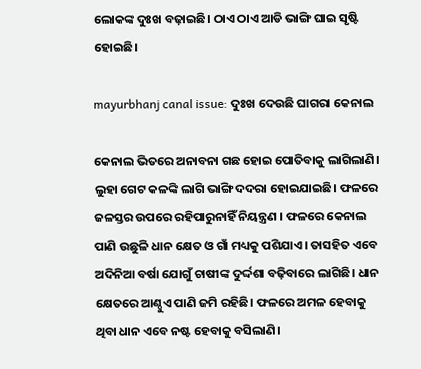ଲୋକଙ୍କ ଦୁଃଖ ବଢ଼ାଇଛି। ଠାଏ ଠାଏ ଆଡି ଭାଙ୍ଗି ଘାଇ ସୃଷ୍ଟି ହୋଇଛି।

mayurbhanj canal issue: ଦୁଃଖ ଦେଉଛି ଘାଗରା କେନାଲ

କେନାଲ ଭିତରେ ଅନାବନା ଗଛ ହୋଇ ପୋତିବାକୁ ଲାଗିଲାଣି। ଲୁହା ଗେଟ କଳଙ୍କି ଲାଗି ଭାଙ୍ଗି ଦଦରା ହୋଇଯାଇଛି। ଫଳରେ ଜଳସ୍ତର ଉପରେ ରହିପାରୁନାହିଁ ନିୟନ୍ତ୍ରଣ । ଫଳରେ କେନାଲ ପାଣି ଉଛୁଳି ଧାନ କ୍ଷେତ ଓ ଗାଁ ମଧ୍ୟକୁ ପଶିଯାଏ। ତାସହିତ ଏବେ ଅଦିନିଆ ବର୍ଷା ଯୋଗୁଁ ଚାଷୀଙ୍କ ଦୁର୍ଦ୍ଦଶା ବଢ଼ିବାରେ ଲାଗିଛି। ଧାନ କ୍ଷେତରେ ଆଣ୍ଠୁଏ ପାଣି ଜମି ରହିଛି। ଫଳରେ ଅମଳ ହେବାକୁ ଥିବା ଧାନ ଏବେ ନଷ୍ଟ ହେବାକୁ ବସିଲାଣି।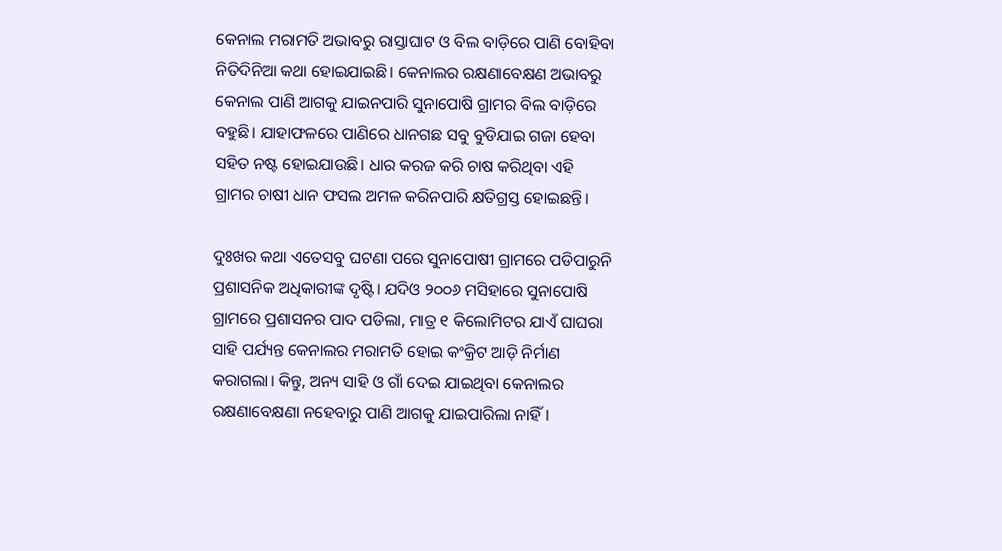କେନାଲ ମରାମତି ଅଭାବରୁ ରାସ୍ତାଘାଟ ଓ ବିଲ ବାଡ଼ିରେ ପାଣି ବୋହିବା ନିତିଦିନିଆ କଥା ହୋଇଯାଇଛି। କେନାଲର ରକ୍ଷଣାବେକ୍ଷଣ ଅଭାବରୁ କେନାଲ ପାଣି ଆଗକୁ ଯାଇନପାରି ସୁନାପୋଷି ଗ୍ରାମର ବିଲ ବାଡ଼ିରେ ବହୁଛି। ଯାହାଫଳରେ ପାଣିରେ ଧାନଗଛ ସବୁ ବୁଡିଯାଇ ଗଜା ହେବା ସହିତ ନଷ୍ଟ ହୋଇଯାଉଛି। ଧାର କରଜ କରି ଚାଷ କରିଥିବା ଏହି ଗ୍ରାମର ଚାଷୀ ଧାନ ଫସଲ ଅମଳ କରିନପାରି କ୍ଷତିଗ୍ରସ୍ତ ହୋଇଛନ୍ତି।

ଦୁଃଖର କଥା ଏତେସବୁ ଘଟଣା ପରେ ସୁନାପୋଷୀ ଗ୍ରାମରେ ପଡିପାରୁନି ପ୍ରଶାସନିକ ଅଧିକାରୀଙ୍କ ଦୃଷ୍ଟି। ଯଦିଓ ୨୦୦୬ ମସିହାରେ ସୁନାପୋଷି ଗ୍ରାମରେ ପ୍ରଶାସନର ପାଦ ପଡିଲା, ମାତ୍ର ୧ କିଲୋମିଟର ଯାଏଁ ଘାଘରା ସାହି ପର୍ଯ୍ୟନ୍ତ କେନାଲର ମରାମତି ହୋଇ କଂକ୍ରିଟ ଆଡ଼ି ନିର୍ମାଣ କରାଗଲା। କିନ୍ତୁ, ଅନ୍ୟ ସାହି ଓ ଗାଁ ଦେଇ ଯାଇଥିବା କେନାଲର ରକ୍ଷଣାବେକ୍ଷଣା ନହେବାରୁ ପାଣି ଆଗକୁ ଯାଇପାରିଲା ନାହିଁ।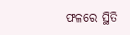ଫଳରେ ସ୍ଥିତି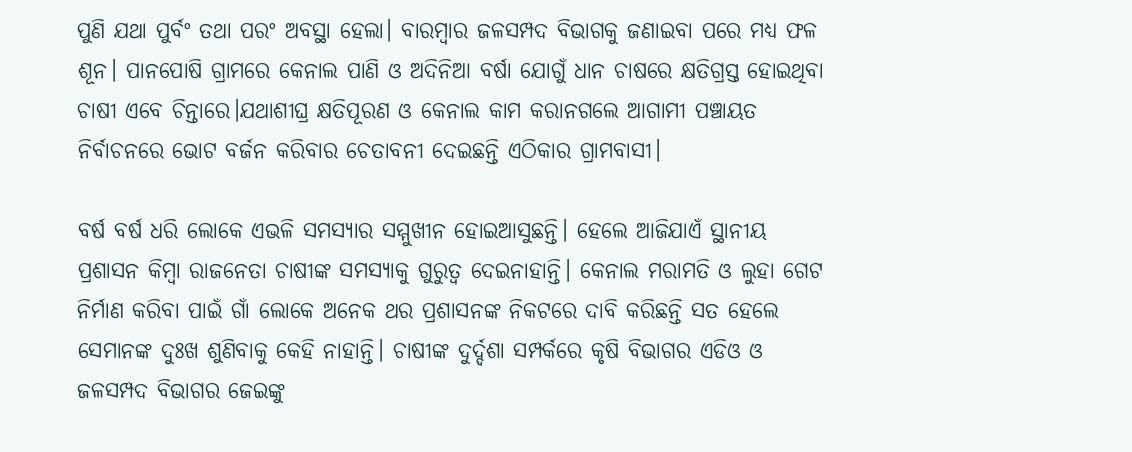ପୁଣି ଯଥା ପୁର୍ବଂ ତଥା ପରଂ ଅବସ୍ଥା ହେଲା। ବାରମ୍ବାର ଜଳସମ୍ପଦ ବିଭାଗକୁ ଜଣାଇବା ପରେ ମଧ୍ୟ ଫଳ ଶୂନ। ପାନପୋଷି ଗ୍ରାମରେ କେନାଲ ପାଣି ଓ ଅଦିନିଆ ବର୍ଷା ଯୋଗୁଁ ଧାନ ଚାଷରେ କ୍ଷତିଗ୍ରସ୍ତ ହୋଇଥିବା ଚାଷୀ ଏବେ ଚିନ୍ତାରେ।ଯଥାଶୀଘ୍ର କ୍ଷତିପୂରଣ ଓ କେନାଲ କାମ କରାନଗଲେ ଆଗାମୀ ପଞ୍ଚାୟତ ନିର୍ବାଚନରେ ଭୋଟ ବର୍ଜନ କରିବାର ଚେତାବନୀ ଦେଇଛନ୍ତି ଏଠିକାର ଗ୍ରାମବାସୀ।

ବର୍ଷ ବର୍ଷ ଧରି ଲୋକେ ଏଭଳି ସମସ୍ୟାର ସମ୍ମୁଖୀନ ହୋଇଆସୁଛନ୍ତି। ହେଲେ ଆଜିଯାଏଁ ସ୍ଥାନୀୟ ପ୍ରଶାସନ କିମ୍ବା ରାଜନେତା ଚାଷୀଙ୍କ ସମସ୍ୟାକୁ ଗୁରୁତ୍ୱ ଦେଇନାହାନ୍ତି। କେନାଲ ମରାମତି ଓ ଲୁହା ଗେଟ ନିର୍ମାଣ କରିବା ପାଇଁ ଗାଁ ଲୋକେ ଅନେକ ଥର ପ୍ରଶାସନଙ୍କ ନିକଟରେ ଦାବି କରିଛନ୍ତି ସତ ହେଲେ ସେମାନଙ୍କ ଦୁଃଖ ଶୁଣିବାକୁ କେହି ନାହାନ୍ତି। ଚାଷୀଙ୍କ ଦୁର୍ଦ୍ଦଶା ସମ୍ପର୍କରେ କୃଷି ବିଭାଗର ଏଡିଓ ଓ ଜଳସମ୍ପଦ ବିଭାଗର ଜେଇଙ୍କୁ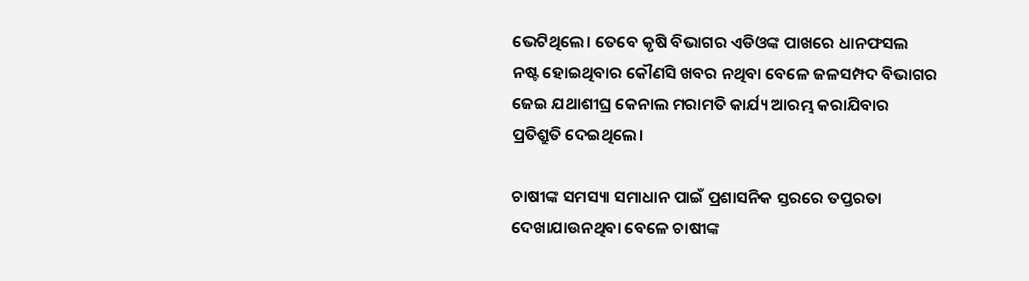ଭେଟିଥିଲେ। ତେବେ କୃଷି ବିଭାଗର ଏଡିଓଙ୍କ ପାଖରେ ଧାନଫସଲ ନଷ୍ଟ ହୋଇଥିବାର କୌଣସି ଖବର ନଥିବା ବେଳେ ଜଳସମ୍ପଦ ବିଭାଗର ଜେଇ ଯଥାଶୀଘ୍ର କେନାଲ ମରାମତି କାର୍ଯ୍ୟ ଆରମ୍ଭ କରାଯିବାର ପ୍ରତିଶ୍ରୁତି ଦେଇଥିଲେ।

ଚାଷୀଙ୍କ ସମସ୍ୟା ସମାଧାନ ପାଇଁ ପ୍ରଶାସନିକ ସ୍ତରରେ ତପ୍ତରତା ଦେଖାଯାଉନଥିବା ବେଳେ ଚାଷୀଙ୍କ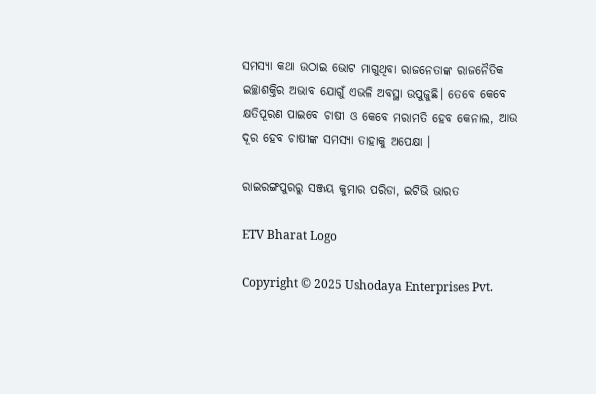ସମସ୍ୟା କଥା ଉଠାଇ ଭୋଟ ମାଗୁଥିବା ରାଜନେତାଙ୍କ ରାଜନୈତିକ ଇଚ୍ଛାଶକ୍ତିର ଅଭାବ ଯୋଗୁଁ ‌ଏଭଳି ଅବସ୍ଥା ଉପୁଜୁଛି। ତେବେ କେବେ କ୍ଷତିପୂରଣ ପାଇବେ ଚାଷୀ ଓ କେବେ ମରାମତି ହେବ କେନାଲ, ଆଉ ଦୂର ହେବ ଚାଷୀଙ୍କ ସମସ୍ୟା ତାହାକୁ ଅପେକ୍ଷା ।

ରାଇରଙ୍ଗପୁରରୁ ସଞ୍ଜୟ କୁମାର ପରିଡା, ଇଟିଭି ଭାରତ

ETV Bharat Logo

Copyright © 2025 Ushodaya Enterprises Pvt.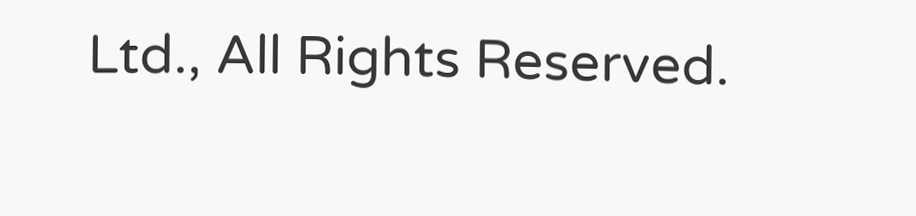Ltd., All Rights Reserved.